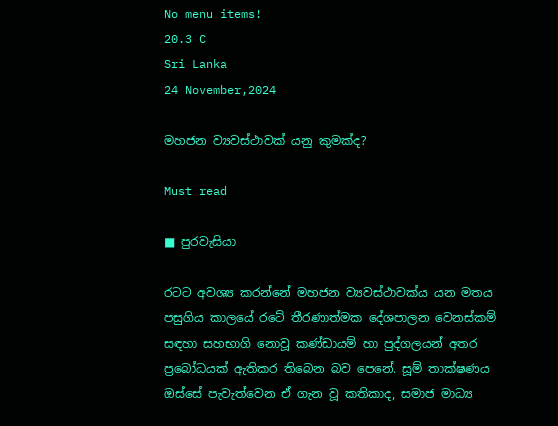No menu items!
20.3 C
Sri Lanka
24 November,2024

මහජන ව්‍යවස්ථාවක් යනු කුමක්ද?

Must read

■ පුරවැසියා

රටට අවශ්‍ය කරන්නේ මහජන ව්‍යවස්ථාවක්ය යන මතය පසුගිය කාලයේ රටේ තීරණාත්මක දේශපාලන වෙනස්කම් සඳහා සහභාගි නොවූ කණ්ඩායම් හා පුද්ගලයන් අතර ප්‍රබෝධයක් ඇතිකර තිබෙන බව පෙනේ. සූම් තාක්ෂණය ඔස්සේ පැවැත්වෙන ඒ ගැන වූ කතිකාද, සමාජ මාධ්‍ය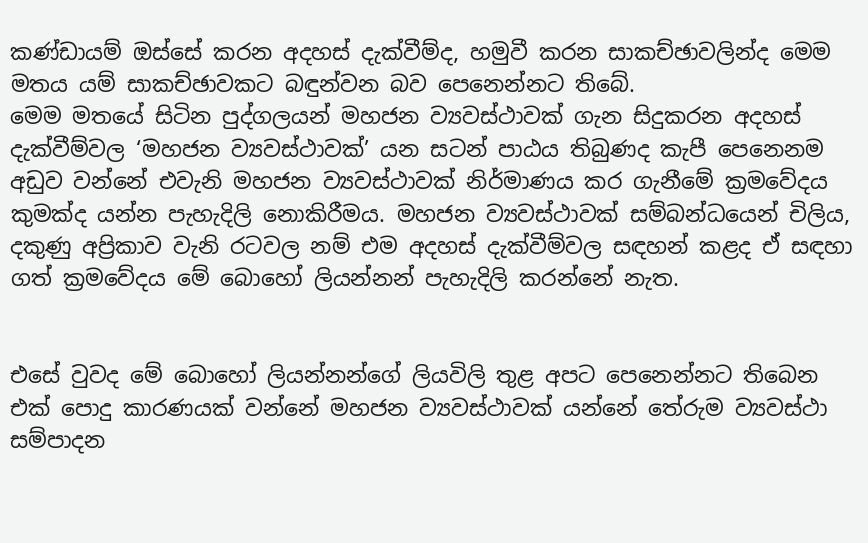කණ්ඩායම් ඔස්සේ කරන අදහස් දැක්වීම්ද, හමුවී කරන සාකච්ඡාවලින්ද මෙම මතය යම් සාකච්ඡාවකට බඳුන්වන බව පෙනෙන්නට තිබේ.
මෙම මතයේ සිටින පුද්ගලයන් මහජන ව්‍යවස්ථාවක් ගැන සිදුකරන අදහස් දැක්වීම්වල ‘මහජන ව්‍යවස්ථාවක්’ යන සටන් පාඨය තිබුණද කැපී පෙනෙනම අඩුව වන්නේ එවැනි මහජන ව්‍යවස්ථාවක් නිර්මාණය කර ගැනීමේ ක්‍රමවේදය කුමක්ද යන්න පැහැදිලි නොකිරීමය. මහජන ව්‍යවස්ථාවක් සම්බන්ධයෙන් චිලිය, දකුණු අප්‍රිකාව වැනි රටවල නම් එම අදහස් දැක්වීම්වල සඳහන් කළද ඒ සඳහා ගත් ක්‍රමවේදය මේ බොහෝ ලියන්නන් පැහැදිලි කරන්නේ නැත.


එසේ වුවද මේ බොහෝ ලියන්නන්ගේ ලියවිලි තුළ අපට පෙනෙන්නට තිබෙන එක් පොදු කාරණයක් වන්නේ මහජන ව්‍යවස්ථාවක් යන්නේ තේරුම ව්‍යවස්ථා සම්පාදන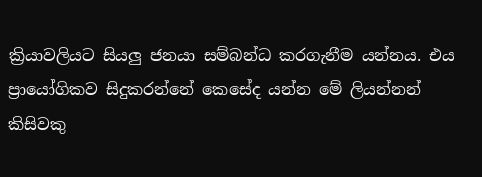ක්‍රියාවලියට සියලු ජනයා සම්බන්ධ කරගැනීම යන්නය. එය ප්‍රායෝගිකව සිදුකරන්නේ කෙසේද යන්න මේ ලියන්නන් කිසිවකු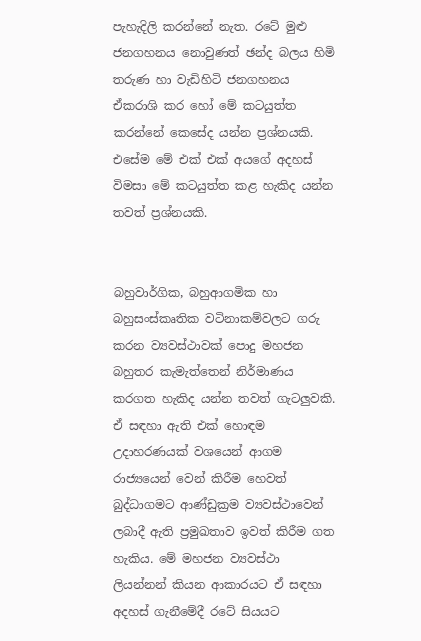පැහැදිලි කරන්නේ නැත. රටේ මුළු ජනගහනය නොවුණත් ඡන්ද බලය හිමි තරුණ හා වැඩිහිටි ජනගහනය ඒකරාශි කර හෝ මේ කටයුත්ත කරන්නේ කෙසේද යන්න ප්‍රශ්නයකි. එසේම මේ එක් එක් අයගේ අදහස් විමසා මේ කටයුත්ත කළ හැකිද යන්න තවත් ප්‍රශ්නයකි.


බහුවාර්ගික, බහුආගමික හා බහුසංස්කෘතික වටිනාකම්වලට ගරු කරන ව්‍යවස්ථාවක් පොදු මහජන බහුතර කැමැත්තෙන් නිර්මාණය කරගත හැකිද යන්න තවත් ගැටලුවකි. ඒ සඳහා ඇති එක් හොඳම උදාහරණයක් වශයෙන් ආගම රාජ්‍යයෙන් වෙන් කිරීම හෙවත් බුද්ධාගමට ආණ්ඩුක්‍රම ව්‍යවස්ථාවෙන් ලබාදී ඇති ප්‍රමුඛතාව ඉවත් කිරීම ගත හැකිය. මේ මහජන ව්‍යවස්ථා ලියන්නන් කියන ආකාරයට ඒ සඳහා අදහස් ගැනීමේදී රටේ සියයට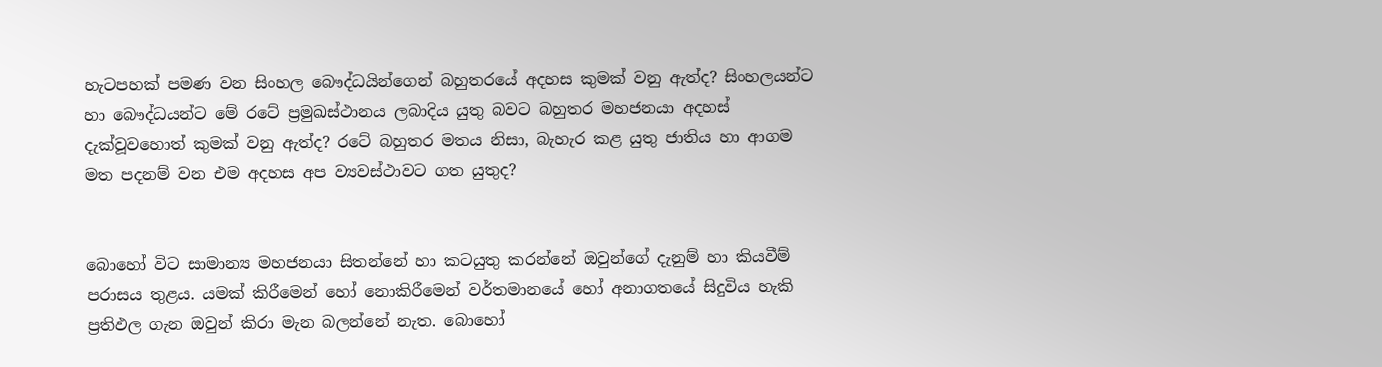හැටපහක් පමණ වන සිංහල බෞද්ධයින්ගෙන් බහුතරයේ අදහස කුමක් වනු ඇත්ද? සිංහලයන්ට හා බෞද්ධයන්ට මේ රටේ ප්‍රමුඛස්ථානය ලබාදිය යුතු බවට බහුතර මහජනයා අදහස් දැක්වූවහොත් කුමක් වනු ඇත්ද? රටේ බහුතර මතය නිසා, බැහැර කළ යුතු ජාතිය හා ආගම මත පදනම් වන එම අදහස අප ව්‍යවස්ථාවට ගත යුතුද?


බොහෝ විට සාමාන්‍ය මහජනයා සිතන්නේ හා කටයුතු කරන්නේ ඔවුන්ගේ දැනුම් හා කියවීම් පරාසය තුළය. යමක් කිරීමෙන් හෝ නොකිරීමෙන් වර්තමානයේ හෝ අනාගතයේ සිදුවිය හැකි ප්‍රතිඵල ගැන ඔවුන් කිරා මැන බලන්නේ නැත. බොහෝ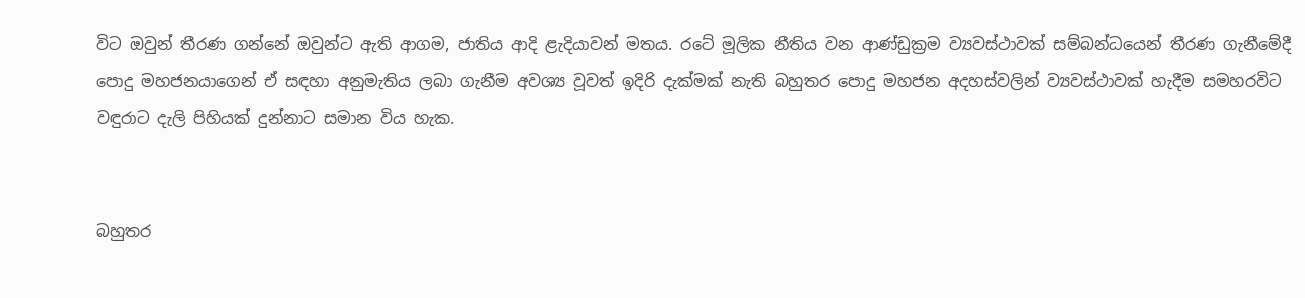විට ඔවුන් තීරණ ගන්නේ ඔවුන්ට ඇති ආගම, ජාතිය ආදි ළැදියාවන් මතය. රටේ මූලික නීතිය වන ආණ්ඩුක්‍රම ව්‍යවස්ථාවක් සම්බන්ධයෙන් තීරණ ගැනීමේදී පොදු මහජනයාගෙන් ඒ සඳහා අනුමැතිය ලබා ගැනීම අවශ්‍ය වූවත් ඉදිරි දැක්මක් නැති බහුතර පොදු මහජන අදහස්වලින් ව්‍යවස්ථාවක් හැදීම සමහරවිට වඳුරාට දැලි පිහියක් දුන්නාට සමාන විය හැක.


බහුතර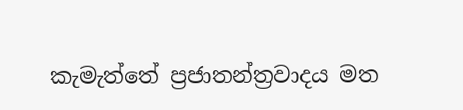කැමැත්තේ ප්‍රජාතන්ත්‍රවාදය මත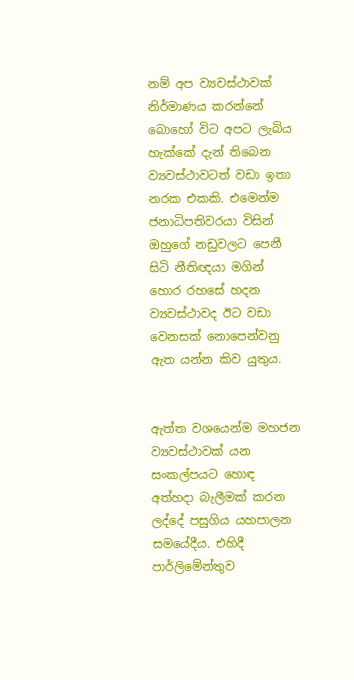නම් අප ව්‍යවස්ථාවක් නිර්මාණය කරන්නේ බොහෝ විට අපට ලැබිය හැක්කේ දැන් තිබෙන ව්‍යවස්ථාවටත් වඩා ඉතා නරක එකකි. එමෙන්ම ජනාධිපතිවරයා විසින් ඔහුගේ නඩුවලට පෙනී සිටි නීතිඥයා මගින් හොර රහසේ හදන ව්‍යවස්ථාවද ඊට වඩා වෙනසක් නොපෙන්වනු ඇත යන්න කිව යුතුය.


ඇත්ත වශයෙන්ම මහජන ව්‍යවස්ථාවක් යන සංකල්පයට හොඳ අත්හදා බැලීමක් කරන ලද්දේ පසුගිය යහපාලන සමයේදීය. එහිදී පාර්ලිමේන්තුව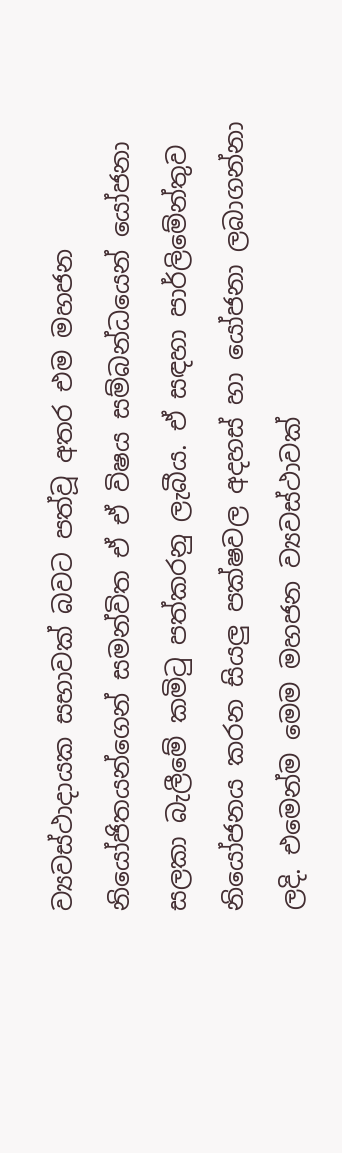ව්‍යවස්ථාදායක සභාවක් බවට පත්වූ අතර එම මහජන නියෝජිතයන්ගෙන් සමන්විත ඒ ඒ විෂය සම්බන්ධයෙන් යෝජනා සලකා බැලීමේ කමිටු පත්කරනු ලැබීය. ඒ සඳහා පාර්ලිමේන්තුව නියෝජනය කරන සියලු පක්ෂවල අදහස් හා යෝජනා ලබාගන්නා ලදි. එමෙන්ම මෙම මහජන ව්‍යවස්ථාවක්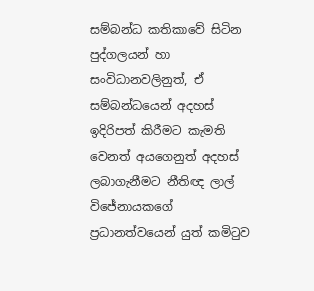සම්බන්ධ කතිකාවේ සිටින පුද්ගලයන් හා සංවිධානවලිනුත්, ඒ සම්බන්ධයෙන් අදහස් ඉදිරිපත් කිරීමට කැමති වෙනත් අයගෙනුත් අදහස් ලබාගැනීමට නීතිඥ ලාල් විජේනායකගේ ප්‍රධානත්වයෙන් යුත් කමිටුව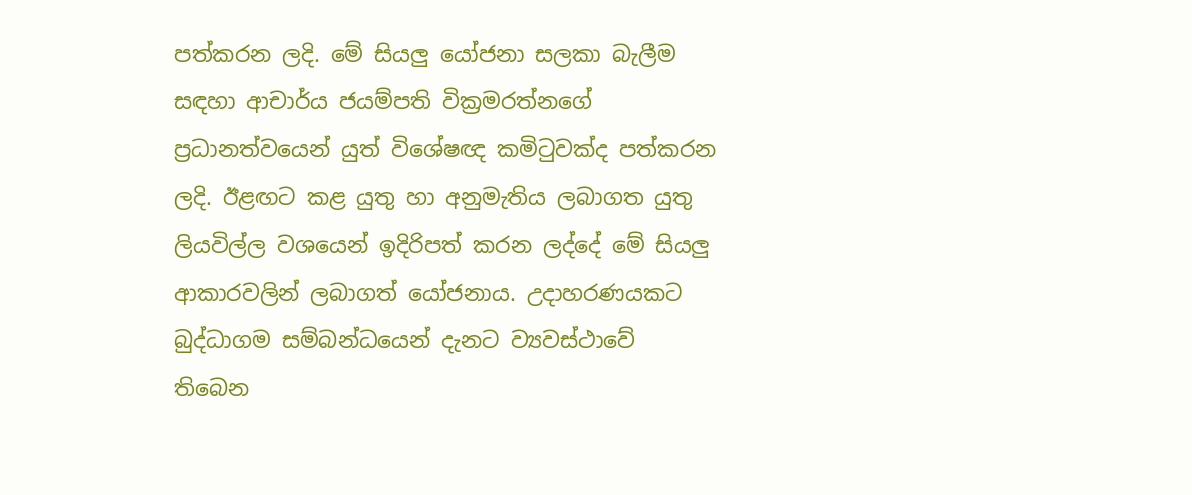පත්කරන ලදි. මේ සියලු යෝජනා සලකා බැලීම සඳහා ආචාර්ය ජයම්පති වික්‍රමරත්නගේ ප්‍රධානත්වයෙන් යුත් විශේෂඥ කමිටුවක්ද පත්කරන ලදි. ඊළඟට කළ යුතු හා අනුමැතිය ලබාගත යුතු ලියවිල්ල වශයෙන් ඉදිරිපත් කරන ලද්දේ මේ සියලු ආකාරවලින් ලබාගත් යෝජනාය. උදාහරණයකට බුද්ධාගම සම්බන්ධයෙන් දැනට ව්‍යවස්ථාවේ තිබෙන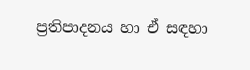ප්‍රතිපාදනය හා ඒ සඳහා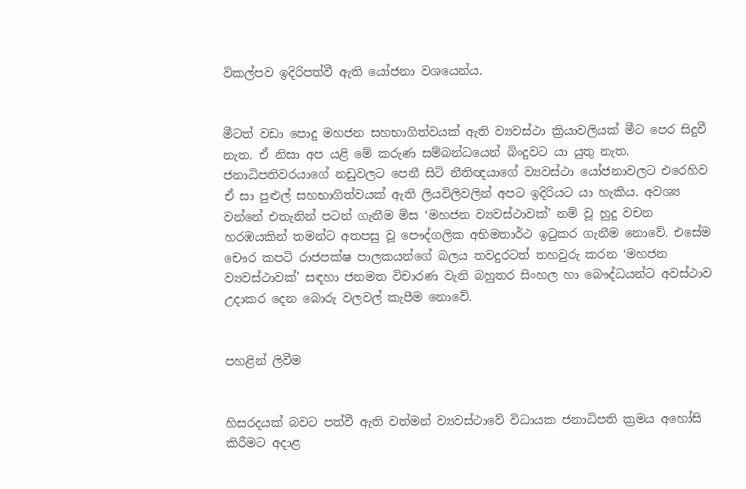විකල්පව ඉදිරිපත්වී ඇති යෝජනා වශයෙන්ය.


මීටත් වඩා පොදු මහජන සහභාගිත්වයක් ඇති ව්‍යවස්ථා ක්‍රියාවලියක් මීට පෙර සිදුවී නැත. ඒ නිසා අප යළි මේ කරුණ සම්බන්ධයෙන් බිංදුවට යා යුතු නැත. ජනාධිපතිවරයාගේ නඩුවලට පෙනී සිටි නීතිඥයාගේ ව්‍යවස්ථා යෝජනාවලට එරෙහිව ඒ සා පුළුල් සහභාගිත්වයක් ඇති ලියවිලිවලින් අපට ඉදිරියට යා හැකිය. අවශ්‍ය වන්නේ එතැනින් පටන් ගැනීම මිස ‘මහජන ව්‍යවස්ථාවක්’ නම් වූ හුදු වචන හරඹයකින් තමන්ට අතපසු වූ පෞද්ගලික අභිමතාර්ථ ඉටුකර ගැනීම නොවේ. එසේම චෞර කපටි රාජපක්ෂ පාලකයන්ගේ බලය තවදුරටත් තහවුරු කරන ‘මහජන ව්‍යවස්ථාවක්’ සඳහා ජනමත විචාරණ වැනි බහුතර සිංහල හා බෞද්ධයන්ට අවස්ථාව උදාකර දෙන බොරු වලවල් කැපීම නොවේ.


පහළින් ලිවීම


හිසරදයක් බවට පත්වී ඇති වත්මන් ව්‍යවස්ථාවේ විධායක ජනාධිපති ක්‍රමය අහෝසි කිරීමට අදාළ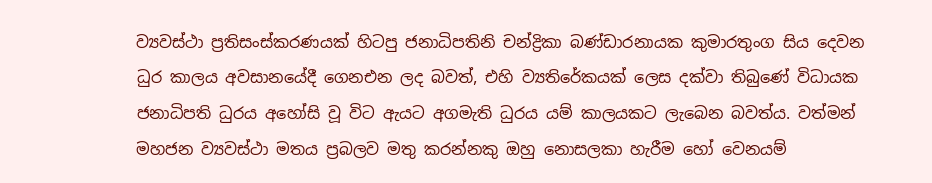ව්‍යවස්ථා ප්‍රතිසංස්කරණයක් හිටපු ජනාධිපතිනි චන්ද්‍රිකා බණ්ඩාරනායක කුමාරතුංග සිය දෙවන ධුර කාලය අවසානයේදී ගෙනඑන ලද බවත්, එහි ව්‍යතිරේකයක් ලෙස දක්වා තිබුණේ විධායක ජනාධිපති ධුරය අහෝසි වූ විට ඇයට අගමැති ධුරය යම් කාලයකට ලැබෙන බවත්ය. වත්මන් මහජන ව්‍යවස්ථා මතය ප්‍රබලව මතු කරන්නකු ඔහු නොසලකා හැරීම හෝ වෙනයම්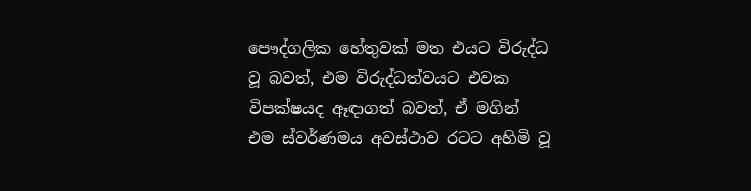පෞද්ගලික හේතුවක් මත එයට විරුද්ධ වූ බවත්, එම විරුද්ධත්වයට එවක විපක්ෂයද ඈඳාගත් බවත්, ඒ මගින් එම ස්වර්ණමය අවස්ථාව රටට අහිමි වූ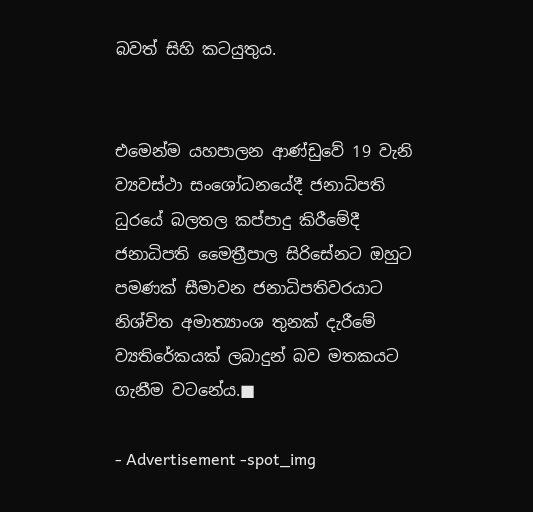බවත් සිහි කටයුතුය.


එමෙන්ම යහපාලන ආණ්ඩුවේ 19 වැනි ව්‍යවස්ථා සංශෝධනයේදී ජනාධිපති ධුරයේ බලතල කප්පාදු කිරීමේදී ජනාධිපති මෛත්‍රීපාල සිරිසේනට ඔහුට පමණක් සීමාවන ජනාධිපතිවරයාට නිශ්චිත අමාත්‍යාංශ තුනක් දැරීමේ ව්‍යතිරේකයක් ලබාදුන් බව මතකයට ගැනීම වටනේය.■

- Advertisement -spot_img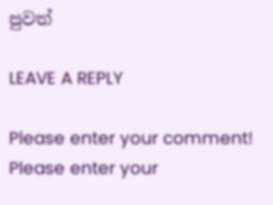පුවත්

LEAVE A REPLY

Please enter your comment!
Please enter your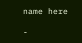name here

-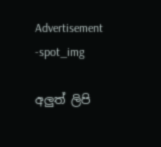Advertisement -spot_img

අලුත් ලිපි